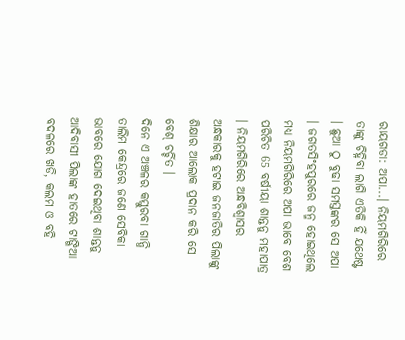ରାୟଗଡା: ଅପା...। ନିୟମଗିରିରେ ତାଙ୍କୁ ଚିହ୍ନିବା ଲାଗି ଏତିକି ହିଁ ଯଥେଷ୍ଟ । ଛୁଆ ଠୁ ବୁଢା ସମସ୍ତଙ୍କର ସେ ଅପା । ଜଗତସିଂହପୁରରେ ଜନ୍ମ ହୋଇଥିଲେ ମଧ୍ୟ ନିୟମଗିରିରେ ଅପା ଭାବେ ବେଶ ପରିଚିତ 65 ବର୍ଷୀୟା ଶାନ୍ତନୁ ମହାପାତ୍ର । ନିୟମଗିରିରେ ଅନ୍ଧବିଶ୍ବାସର ଅନ୍ଧକାରକୁ ହଟାଇ ଜନଜାତିର ପିଲାଙ୍କୁ ଶିକ୍ଷାର ଆଲୋକ ପ୍ରଦାନ କରି ସେ ବେଶ୍ ଚର୍ଚ୍ଚିତ ।
ଦିନେ ଏ ଅଞ୍ଚଳର କସ୍ତୁରବା ଗାନ୍ଧି ତାଲିମ କେନ୍ଦ୍ରରେ ଜଣେ ସେବିକା ଭାବରେ ଯୋଗ ଦେଇଥିବା ଶାନ୍ତନୁ ଆଦିବାସୀ ପିଲାଙ୍କ ହାତରେ ଟାଙ୍ଗିଆ ବଦଳରେ ଖଡି, କଲମ ଓ ବହି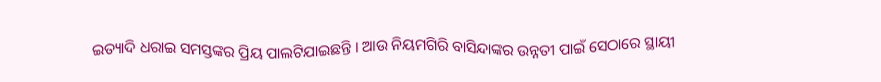ଇତ୍ୟାଦି ଧରାଇ ସମସ୍ତଙ୍କର ପ୍ରିୟ ପାଲଟିଯାଇଛନ୍ତି । ଆଉ ନିୟମଗିରି ବାସିନ୍ଦାଙ୍କର ଉନ୍ନତୀ ପାଇଁ ସେଠାରେ ସ୍ଥାୟୀ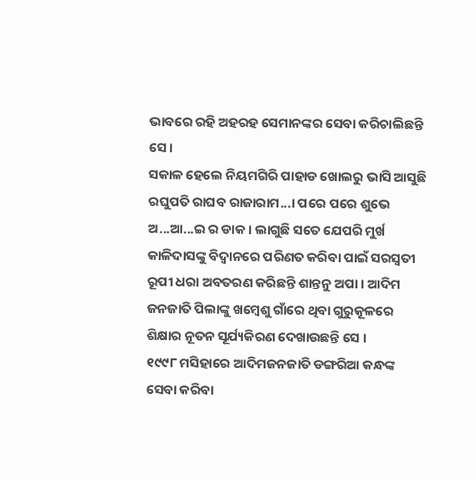ଭାବରେ ରହି ଅହରହ ସେମାନଙ୍କର ସେବା କରିଚାଲିଛନ୍ତି ସେ ।
ସକାଳ ହେଲେ ନିୟମଗିରି ପାହାଡ ଖୋଲରୁ ଭାସି ଆସୁଛି ରଘୁପତି ରାଘବ ରାଜାରାମ...। ପରେ ପରେ ଶୁଭେ ଅ...ଆ...ଇ ର ଡାକ । ଲାଗୁଛି ସତେ ଯେପରି ମୁର୍ଖ କାଳିଦାସଙ୍କୁ ବିଦ୍ବାନରେ ପରିଣତ କରିବା ପାଇଁ ସରସ୍ବତୀ ରୂପୀ ଧରା ଅବତରଣ କରିଛନ୍ତି ଶାନ୍ତନୁ ଅପା । ଆଦିମ ଜନଜାତି ପିଲାଙ୍କୁ ଖମ୍ବେଶୁ ଗାଁରେ ଥିବା ଗୁରୁକୂଳରେ ଶିକ୍ଷାର ନୂତନ ସୂର୍ଯ୍ୟକିରଣ ଦେଖାଉଛନ୍ତି ସେ ।
୧୯୯୮ ମସିହାରେ ଆଦିମଜନଜାତି ଡଙ୍ଗରିଆ କନ୍ଧଙ୍କ ସେବା କରିବା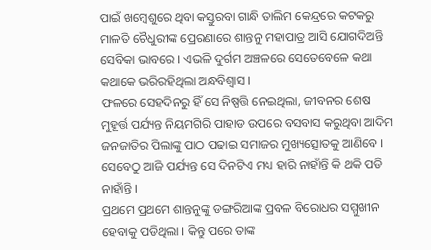ପାଇଁ ଖମ୍ବେଶୁରେ ଥିବା କସ୍ତୁରବା ଗାନ୍ଧି ତାଲିମ କେନ୍ଦ୍ରରେ କଟକରୁ ମାଳତି ଚୈଧୁରୀଙ୍କ ପ୍ରେରଣାରେ ଶାନ୍ତନୁ ମହାପାତ୍ର ଆସି ଯୋଗଦିଅନ୍ତି ସେବିକା ଭାବରେ । ଏଭଳି ଦୁର୍ଗମ ଅଞ୍ଚଳରେ ସେତେବେଳେ କଥା କଥାକେ ଭରିରହିଥିଲା ଅନ୍ଧବିଶ୍ବାସ ।
ଫଳରେ ସେହଦିନରୁ ହିଁ ସେ ନିଷ୍ପତ୍ତି ନେଇଥିଲା, ଜୀବନର ଶେଷ ମୁହୂର୍ତ୍ତ ପର୍ଯ୍ୟନ୍ତ ନିୟମଗିରି ପାହାଡ ଉପରେ ବସବାସ କରୁଥିବା ଆଦିମ ଜନଜାତିର ପିଲାଙ୍କୁ ପାଠ ପଢାଇ ସମାଜର ମୁଖ୍ୟତ୍ସୋତକୁ ଆଣିବେ । ସେବେଠୁ ଆଜି ପର୍ଯ୍ୟନ୍ତ ସେ ଦିନଟିଏ ମଧ୍ୟ ହାରି ନାହାଁନ୍ତି କି ଥକି ପଡି ନାହାଁନ୍ତି ।
ପ୍ରଥମେ ପ୍ରଥମେ ଶାନ୍ତନୁଙ୍କୁ ଡଙ୍ଗରିଆଙ୍କ ପ୍ରବଳ ବିରୋଧର ସମ୍ମୁଖୀନ ହେବାକୁ ପଡିଥିଲା । କିନ୍ତୁ ପରେ ତାଙ୍କ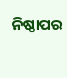ନିଷ୍ଠାପର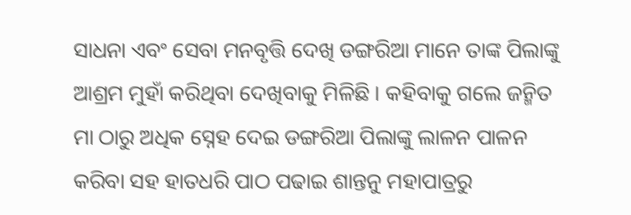ସାଧନା ଏବଂ ସେବା ମନବୃତ୍ତି ଦେଖି ଡଙ୍ଗରିଆ ମାନେ ତାଙ୍କ ପିଲାଙ୍କୁ ଆଶ୍ରମ ମୁହାଁ କରିଥିବା ଦେଖିବାକୁ ମିଳିଛି । କହିବାକୁ ଗଲେ ଜନ୍ମିତ ମା ଠାରୁ ଅଧିକ ସ୍ନେହ ଦେଇ ଡଙ୍ଗରିଆ ପିଲାଙ୍କୁ ଲାଳନ ପାଳନ କରିବା ସହ ହାତଧରି ପାଠ ପଢାଇ ଶାନ୍ତନୁ ମହାପାତ୍ରରୁ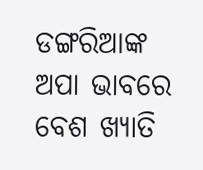ଡଙ୍ଗରିଆଙ୍କ ଅପା ଭାବରେ ବେଶ ଖ୍ୟାତି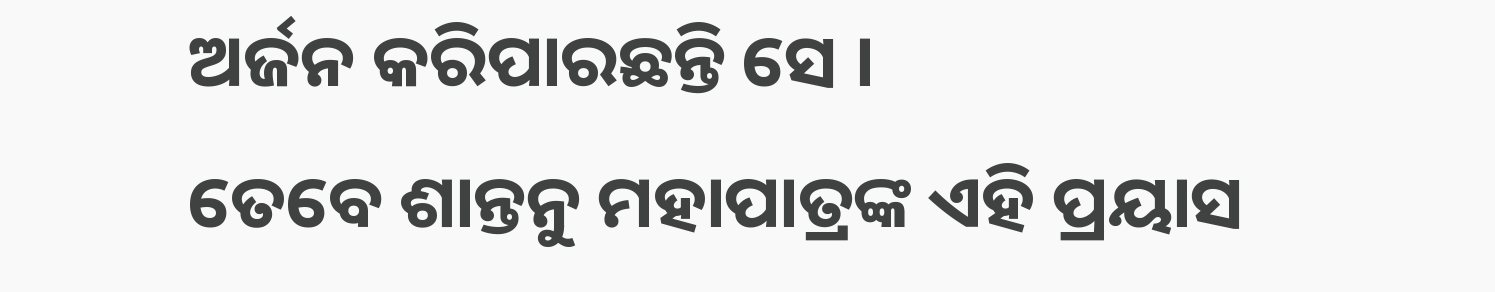ଅର୍ଜନ କରିପାରଛନ୍ତି ସେ ।
ତେବେ ଶାନ୍ତନୁ ମହାପାତ୍ରଙ୍କ ଏହି ପ୍ରୟାସ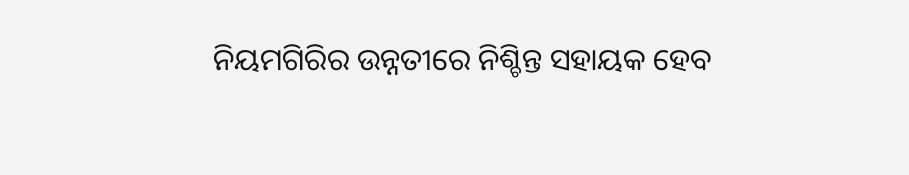ନିୟମଗିରିର ଉନ୍ନତୀରେ ନିଶ୍ଚିନ୍ତ ସହାୟକ ହେବ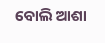ବୋଲି ଆଶା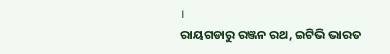।
ରାୟଗଡାରୁ ରଞ୍ଜନ ରଥ, ଇଟିଭି ଭାରତ